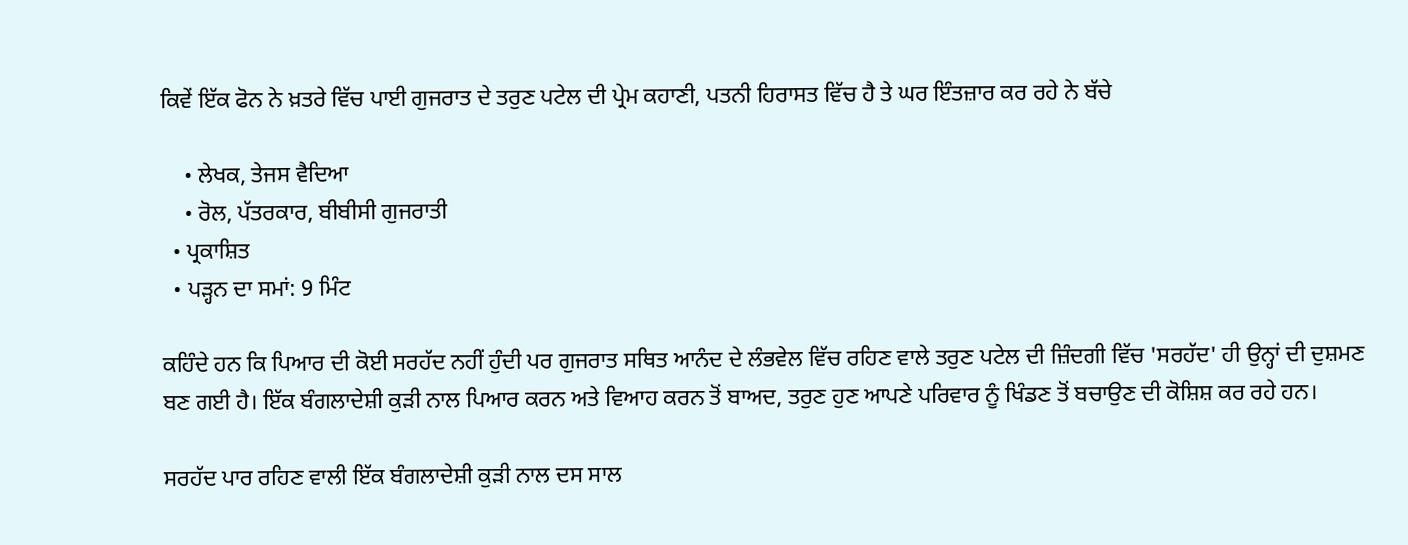ਕਿਵੇਂ ਇੱਕ ਫੋਨ ਨੇ ਖ਼ਤਰੇ ਵਿੱਚ ਪਾਈ ਗੁਜਰਾਤ ਦੇ ਤਰੁਣ ਪਟੇਲ ਦੀ ਪ੍ਰੇਮ ਕਹਾਣੀ, ਪਤਨੀ ਹਿਰਾਸਤ ਵਿੱਚ ਹੈ ਤੇ ਘਰ ਇੰਤਜ਼ਾਰ ਕਰ ਰਹੇ ਨੇ ਬੱਚੇ

    • ਲੇਖਕ, ਤੇਜਸ ਵੈਦਿਆ
    • ਰੋਲ, ਪੱਤਰਕਾਰ, ਬੀਬੀਸੀ ਗੁਜਰਾਤੀ
  • ਪ੍ਰਕਾਸ਼ਿਤ
  • ਪੜ੍ਹਨ ਦਾ ਸਮਾਂ: 9 ਮਿੰਟ

ਕਹਿੰਦੇ ਹਨ ਕਿ ਪਿਆਰ ਦੀ ਕੋਈ ਸਰਹੱਦ ਨਹੀਂ ਹੁੰਦੀ ਪਰ ਗੁਜਰਾਤ ਸਥਿਤ ਆਨੰਦ ਦੇ ਲੰਭਵੇਲ ਵਿੱਚ ਰਹਿਣ ਵਾਲੇ ਤਰੁਣ ਪਟੇਲ ਦੀ ਜ਼ਿੰਦਗੀ ਵਿੱਚ 'ਸਰਹੱਦ' ਹੀ ਉਨ੍ਹਾਂ ਦੀ ਦੁਸ਼ਮਣ ਬਣ ਗਈ ਹੈ। ਇੱਕ ਬੰਗਲਾਦੇਸ਼ੀ ਕੁੜੀ ਨਾਲ ਪਿਆਰ ਕਰਨ ਅਤੇ ਵਿਆਹ ਕਰਨ ਤੋਂ ਬਾਅਦ, ਤਰੁਣ ਹੁਣ ਆਪਣੇ ਪਰਿਵਾਰ ਨੂੰ ਖਿੰਡਣ ਤੋਂ ਬਚਾਉਣ ਦੀ ਕੋਸ਼ਿਸ਼ ਕਰ ਰਹੇ ਹਨ।

ਸਰਹੱਦ ਪਾਰ ਰਹਿਣ ਵਾਲੀ ਇੱਕ ਬੰਗਲਾਦੇਸ਼ੀ ਕੁੜੀ ਨਾਲ ਦਸ ਸਾਲ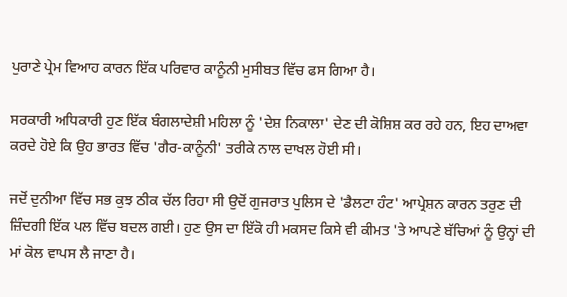ਪੁਰਾਣੇ ਪ੍ਰੇਮ ਵਿਆਹ ਕਾਰਨ ਇੱਕ ਪਰਿਵਾਰ ਕਾਨੂੰਨੀ ਮੁਸੀਬਤ ਵਿੱਚ ਫਸ ਗਿਆ ਹੈ।

ਸਰਕਾਰੀ ਅਧਿਕਾਰੀ ਹੁਣ ਇੱਕ ਬੰਗਲਾਦੇਸ਼ੀ ਮਹਿਲਾ ਨੂੰ 'ਦੇਸ਼ ਨਿਕਾਲਾ' ਦੇਣ ਦੀ ਕੋਸ਼ਿਸ਼ ਕਰ ਰਹੇ ਹਨ, ਇਹ ਦਾਅਵਾ ਕਰਦੇ ਹੋਏ ਕਿ ਉਹ ਭਾਰਤ ਵਿੱਚ 'ਗੈਰ-ਕਾਨੂੰਨੀ' ਤਰੀਕੇ ਨਾਲ ਦਾਖਲ ਹੋਈ ਸੀ।

ਜਦੋਂ ਦੁਨੀਆ ਵਿੱਚ ਸਭ ਕੁਝ ਠੀਕ ਚੱਲ ਰਿਹਾ ਸੀ ਉਦੋਂ ਗੁਜਰਾਤ ਪੁਲਿਸ ਦੇ 'ਡੈਲਟਾ ਹੰਟ' ਆਪ੍ਰੇਸ਼ਨ ਕਾਰਨ ਤਰੁਣ ਦੀ ਜ਼ਿੰਦਗੀ ਇੱਕ ਪਲ ਵਿੱਚ ਬਦਲ ਗਈ। ਹੁਣ ਉਸ ਦਾ ਇੱਕੋ ਹੀ ਮਕਸਦ ਕਿਸੇ ਵੀ ਕੀਮਤ 'ਤੇ ਆਪਣੇ ਬੱਚਿਆਂ ਨੂੰ ਉਨ੍ਹਾਂ ਦੀ ਮਾਂ ਕੋਲ ਵਾਪਸ ਲੈ ਜਾਣਾ ਹੈ।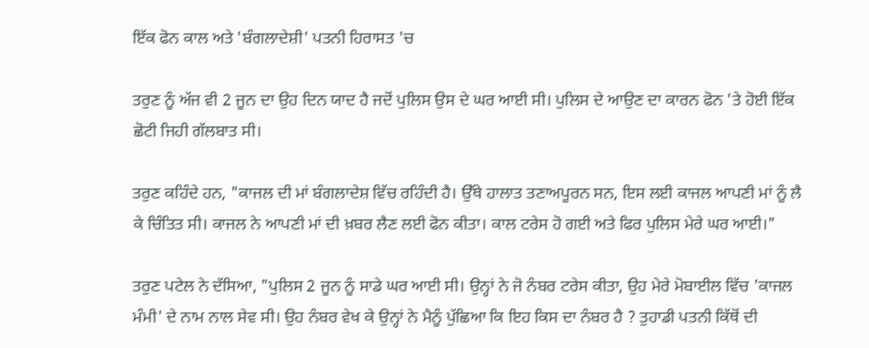ਇੱਕ ਫੋਨ ਕਾਲ ਅਤੇ 'ਬੰਗਲਾਦੇਸ਼ੀ' ਪਤਨੀ ਹਿਰਾਸਤ 'ਚ

ਤਰੁਣ ਨੂੰ ਅੱਜ ਵੀ 2 ਜੂਨ ਦਾ ਉਹ ਦਿਨ ਯਾਦ ਹੈ ਜਦੋਂ ਪੁਲਿਸ ਉਸ ਦੇ ਘਰ ਆਈ ਸੀ। ਪੁਲਿਸ ਦੇ ਆਉਣ ਦਾ ਕਾਰਨ ਫੋਨ 'ਤੇ ਹੋਈ ਇੱਕ ਛੋਟੀ ਜਿਹੀ ਗੱਲਬਾਤ ਸੀ।

ਤਰੁਣ ਕਹਿੰਦੇ ਹਨ, "ਕਾਜਲ ਦੀ ਮਾਂ ਬੰਗਲਾਦੇਸ਼ ਵਿੱਚ ਰਹਿੰਦੀ ਹੈ। ਉੱਥੇ ਹਾਲਾਤ ਤਣਾਅਪੂਰਨ ਸਨ, ਇਸ ਲਈ ਕਾਜਲ ਆਪਣੀ ਮਾਂ ਨੂੰ ਲੈ ਕੇ ਚਿੰਤਿਤ ਸੀ। ਕਾਜਲ ਨੇ ਆਪਣੀ ਮਾਂ ਦੀ ਖ਼ਬਰ ਲੈਣ ਲਈ ਫੋਨ ਕੀਤਾ। ਕਾਲ ਟਰੇਸ ਹੋ ਗਈ ਅਤੇ ਫਿਰ ਪੁਲਿਸ ਮੇਰੇ ਘਰ ਆਈ।"

ਤਰੁਣ ਪਟੇਲ ਨੇ ਦੱਸਿਆ, "ਪੁਲਿਸ 2 ਜੂਨ ਨੂੰ ਸਾਡੇ ਘਰ ਆਈ ਸੀ। ਉਨ੍ਹਾਂ ਨੇ ਜੋ ਨੰਬਰ ਟਰੇਸ ਕੀਤਾ, ਉਹ ਮੇਰੇ ਮੋਬਾਈਲ ਵਿੱਚ 'ਕਾਜਲ ਮੰਮੀ' ਦੇ ਨਾਮ ਨਾਲ ਸੇਵ ਸੀ। ਉਹ ਨੰਬਰ ਵੇਖ ਕੇ ਉਨ੍ਹਾਂ ਨੇ ਮੈਨੂੰ ਪੁੱਛਿਆ ਕਿ ਇਹ ਕਿਸ ਦਾ ਨੰਬਰ ਹੈ ? ਤੁਹਾਡੀ ਪਤਨੀ ਕਿੱਥੋਂ ਦੀ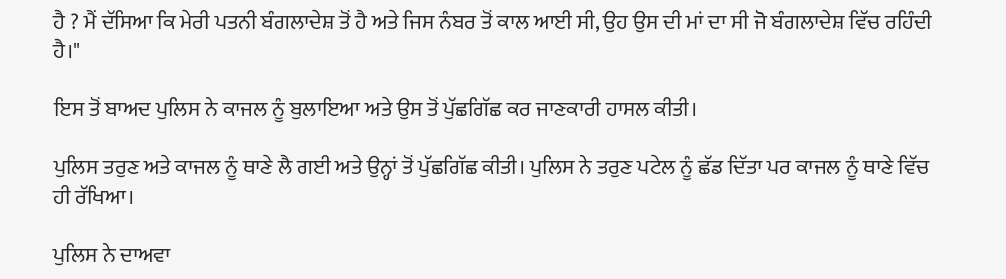ਹੈ ? ਮੈਂ ਦੱਸਿਆ ਕਿ ਮੇਰੀ ਪਤਨੀ ਬੰਗਲਾਦੇਸ਼ ਤੋਂ ਹੈ ਅਤੇ ਜਿਸ ਨੰਬਰ ਤੋਂ ਕਾਲ ਆਈ ਸੀ, ਉਹ ਉਸ ਦੀ ਮਾਂ ਦਾ ਸੀ ਜੋ ਬੰਗਲਾਦੇਸ਼ ਵਿੱਚ ਰਹਿੰਦੀ ਹੈ।"

ਇਸ ਤੋਂ ਬਾਅਦ ਪੁਲਿਸ ਨੇ ਕਾਜਲ ਨੂੰ ਬੁਲਾਇਆ ਅਤੇ ਉਸ ਤੋਂ ਪੁੱਛਗਿੱਛ ਕਰ ਜਾਣਕਾਰੀ ਹਾਸਲ ਕੀਤੀ।

ਪੁਲਿਸ ਤਰੁਣ ਅਤੇ ਕਾਜਲ ਨੂੰ ਥਾਣੇ ਲੈ ਗਈ ਅਤੇ ਉਨ੍ਹਾਂ ਤੋਂ ਪੁੱਛਗਿੱਛ ਕੀਤੀ। ਪੁਲਿਸ ਨੇ ਤਰੁਣ ਪਟੇਲ ਨੂੰ ਛੱਡ ਦਿੱਤਾ ਪਰ ਕਾਜਲ ਨੂੰ ਥਾਣੇ ਵਿੱਚ ਹੀ ਰੱਖਿਆ।

ਪੁਲਿਸ ਨੇ ਦਾਅਵਾ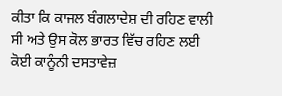ਕੀਤਾ ਕਿ ਕਾਜਲ ਬੰਗਲਾਦੇਸ਼ ਦੀ ਰਹਿਣ ਵਾਲੀ ਸੀ ਅਤੇ ਉਸ ਕੋਲ ਭਾਰਤ ਵਿੱਚ ਰਹਿਣ ਲਈ ਕੋਈ ਕਾਨੂੰਨੀ ਦਸਤਾਵੇਜ਼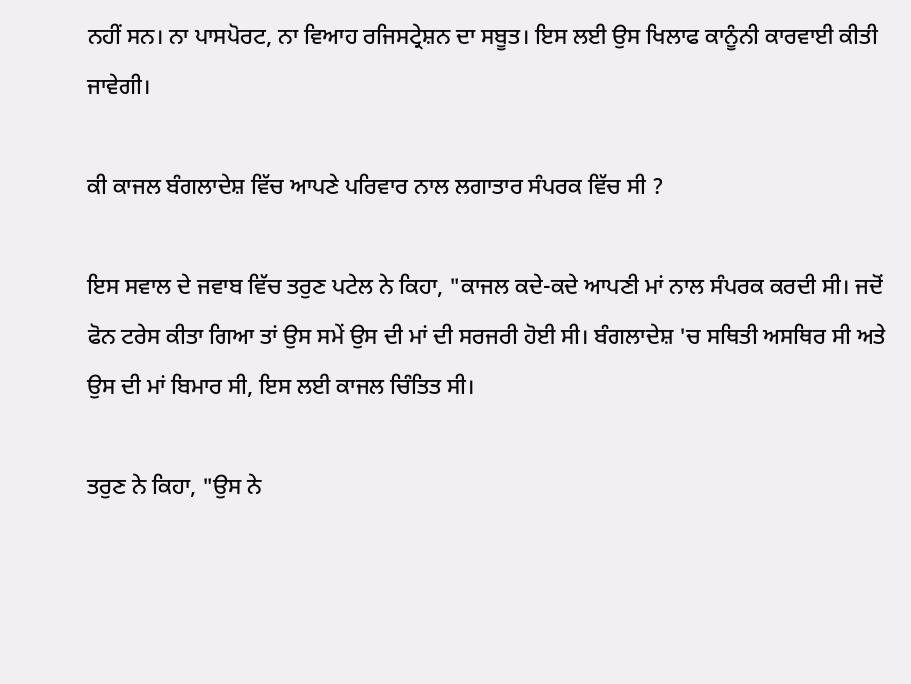ਨਹੀਂ ਸਨ। ਨਾ ਪਾਸਪੋਰਟ, ਨਾ ਵਿਆਹ ਰਜਿਸਟ੍ਰੇਸ਼ਨ ਦਾ ਸਬੂਤ। ਇਸ ਲਈ ਉਸ ਖਿਲਾਫ ਕਾਨੂੰਨੀ ਕਾਰਵਾਈ ਕੀਤੀ ਜਾਵੇਗੀ।

ਕੀ ਕਾਜਲ ਬੰਗਲਾਦੇਸ਼ ਵਿੱਚ ਆਪਣੇ ਪਰਿਵਾਰ ਨਾਲ ਲਗਾਤਾਰ ਸੰਪਰਕ ਵਿੱਚ ਸੀ ?

ਇਸ ਸਵਾਲ ਦੇ ਜਵਾਬ ਵਿੱਚ ਤਰੁਣ ਪਟੇਲ ਨੇ ਕਿਹਾ, "ਕਾਜਲ ਕਦੇ-ਕਦੇ ਆਪਣੀ ਮਾਂ ਨਾਲ ਸੰਪਰਕ ਕਰਦੀ ਸੀ। ਜਦੋਂ ਫੋਨ ਟਰੇਸ ਕੀਤਾ ਗਿਆ ਤਾਂ ਉਸ ਸਮੇਂ ਉਸ ਦੀ ਮਾਂ ਦੀ ਸਰਜਰੀ ਹੋਈ ਸੀ। ਬੰਗਲਾਦੇਸ਼ 'ਚ ਸਥਿਤੀ ਅਸਥਿਰ ਸੀ ਅਤੇ ਉਸ ਦੀ ਮਾਂ ਬਿਮਾਰ ਸੀ, ਇਸ ਲਈ ਕਾਜਲ ਚਿੰਤਿਤ ਸੀ।

ਤਰੁਣ ਨੇ ਕਿਹਾ, "ਉਸ ਨੇ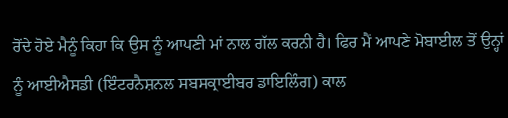ਰੋਂਦੇ ਹੋਏ ਮੈਨੂੰ ਕਿਹਾ ਕਿ ਉਸ ਨੂੰ ਆਪਣੀ ਮਾਂ ਨਾਲ ਗੱਲ ਕਰਨੀ ਹੈ। ਫਿਰ ਮੈਂ ਆਪਣੇ ਮੋਬਾਈਲ ਤੋਂ ਉਨ੍ਹਾਂ ਨੂੰ ਆਈਐਸਡੀ (ਇੰਟਰਨੈਸ਼ਨਲ ਸਬਸਕ੍ਰਾਈਬਰ ਡਾਇਲਿੰਗ) ਕਾਲ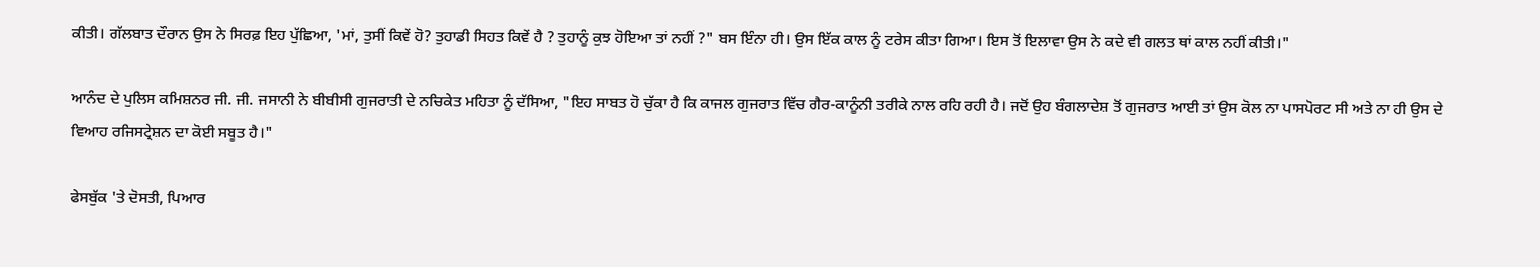ਕੀਤੀ। ਗੱਲਬਾਤ ਦੌਰਾਨ ਉਸ ਨੇ ਸਿਰਫ਼ ਇਹ ਪੁੱਛਿਆ, 'ਮਾਂ, ਤੁਸੀਂ ਕਿਵੇਂ ਹੋ? ਤੁਹਾਡੀ ਸਿਹਤ ਕਿਵੇਂ ਹੈ ? ਤੁਹਾਨੂੰ ਕੁਝ ਹੋਇਆ ਤਾਂ ਨਹੀਂ ?" ਬਸ ਇੰਨਾ ਹੀ। ਉਸ ਇੱਕ ਕਾਲ ਨੂੰ ਟਰੇਸ ਕੀਤਾ ਗਿਆ। ਇਸ ਤੋਂ ਇਲਾਵਾ ਉਸ ਨੇ ਕਦੇ ਵੀ ਗਲਤ ਥਾਂ ਕਾਲ ਨਹੀਂ ਕੀਤੀ।"

ਆਨੰਦ ਦੇ ਪੁਲਿਸ ਕਮਿਸ਼ਨਰ ਜੀ. ਜੀ. ਜਸਾਨੀ ਨੇ ਬੀਬੀਸੀ ਗੁਜਰਾਤੀ ਦੇ ਨਚਿਕੇਤ ਮਹਿਤਾ ਨੂੰ ਦੱਸਿਆ, "ਇਹ ਸਾਬਤ ਹੋ ਚੁੱਕਾ ਹੈ ਕਿ ਕਾਜਲ ਗੁਜਰਾਤ ਵਿੱਚ ਗੈਰ-ਕਾਨੂੰਨੀ ਤਰੀਕੇ ਨਾਲ ਰਹਿ ਰਹੀ ਹੈ। ਜਦੋਂ ਉਹ ਬੰਗਲਾਦੇਸ਼ ਤੋਂ ਗੁਜਰਾਤ ਆਈ ਤਾਂ ਉਸ ਕੋਲ ਨਾ ਪਾਸਪੋਰਟ ਸੀ ਅਤੇ ਨਾ ਹੀ ਉਸ ਦੇ ਵਿਆਹ ਰਜਿਸਟ੍ਰੇਸ਼ਨ ਦਾ ਕੋਈ ਸਬੂਤ ਹੈ।"

ਫੇਸਬੁੱਕ 'ਤੇ ਦੋਸਤੀ, ਪਿਆਰ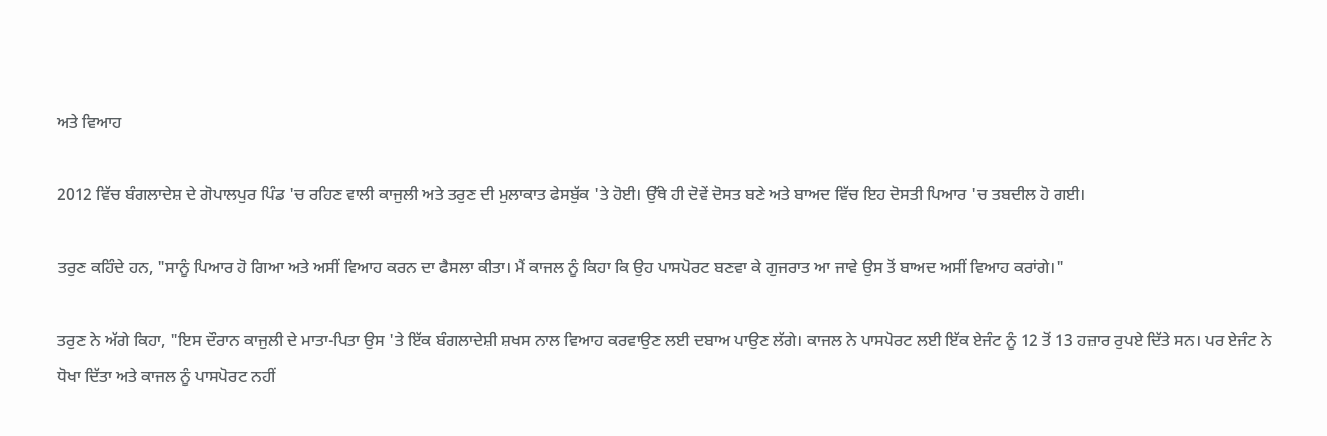ਅਤੇ ਵਿਆਹ

2012 ਵਿੱਚ ਬੰਗਲਾਦੇਸ਼ ਦੇ ਗੋਪਾਲਪੁਰ ਪਿੰਡ 'ਚ ਰਹਿਣ ਵਾਲੀ ਕਾਜੁਲੀ ਅਤੇ ਤਰੁਣ ਦੀ ਮੁਲਾਕਾਤ ਫੇਸਬੁੱਕ 'ਤੇ ਹੋਈ। ਉੱਥੇ ਹੀ ਦੋਵੇਂ ਦੋਸਤ ਬਣੇ ਅਤੇ ਬਾਅਦ ਵਿੱਚ ਇਹ ਦੋਸਤੀ ਪਿਆਰ 'ਚ ਤਬਦੀਲ ਹੋ ਗਈ।

ਤਰੁਣ ਕਹਿੰਦੇ ਹਨ, "ਸਾਨੂੰ ਪਿਆਰ ਹੋ ਗਿਆ ਅਤੇ ਅਸੀਂ ਵਿਆਹ ਕਰਨ ਦਾ ਫੈਸਲਾ ਕੀਤਾ। ਮੈਂ ਕਾਜਲ ਨੂੰ ਕਿਹਾ ਕਿ ਉਹ ਪਾਸਪੋਰਟ ਬਣਵਾ ਕੇ ਗੁਜਰਾਤ ਆ ਜਾਵੇ ਉਸ ਤੋਂ ਬਾਅਦ ਅਸੀਂ ਵਿਆਹ ਕਰਾਂਗੇ।"

ਤਰੁਣ ਨੇ ਅੱਗੇ ਕਿਹਾ, "ਇਸ ਦੌਰਾਨ ਕਾਜੁਲੀ ਦੇ ਮਾਤਾ-ਪਿਤਾ ਉਸ 'ਤੇ ਇੱਕ ਬੰਗਲਾਦੇਸ਼ੀ ਸ਼ਖਸ ਨਾਲ ਵਿਆਹ ਕਰਵਾਉਣ ਲਈ ਦਬਾਅ ਪਾਉਣ ਲੱਗੇ। ਕਾਜਲ ਨੇ ਪਾਸਪੋਰਟ ਲਈ ਇੱਕ ਏਜੰਟ ਨੂੰ 12 ਤੋਂ 13 ਹਜ਼ਾਰ ਰੁਪਏ ਦਿੱਤੇ ਸਨ। ਪਰ ਏਜੰਟ ਨੇ ਧੋਖਾ ਦਿੱਤਾ ਅਤੇ ਕਾਜਲ ਨੂੰ ਪਾਸਪੋਰਟ ਨਹੀਂ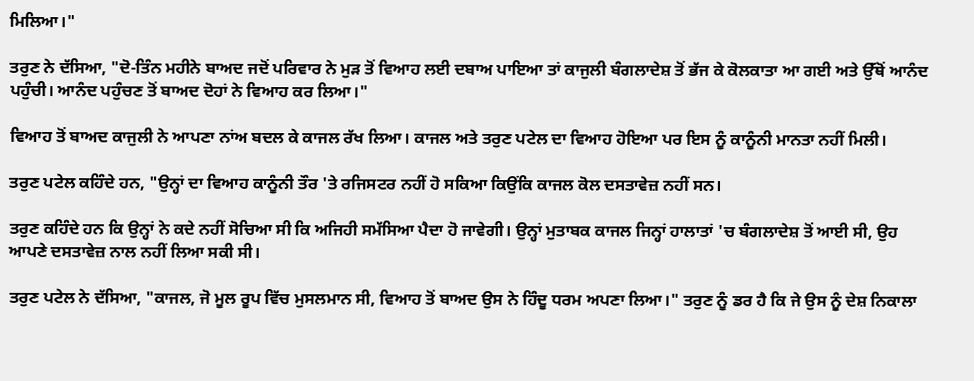ਮਿਲਿਆ।"

ਤਰੁਣ ਨੇ ਦੱਸਿਆ, "ਦੋ-ਤਿੰਨ ਮਹੀਨੇ ਬਾਅਦ ਜਦੋਂ ਪਰਿਵਾਰ ਨੇ ਮੁੜ ਤੋਂ ਵਿਆਹ ਲਈ ਦਬਾਅ ਪਾਇਆ ਤਾਂ ਕਾਜੁਲੀ ਬੰਗਲਾਦੇਸ਼ ਤੋਂ ਭੱਜ ਕੇ ਕੋਲਕਾਤਾ ਆ ਗਈ ਅਤੇ ਉੱਥੋਂ ਆਨੰਦ ਪਹੁੰਚੀ। ਆਨੰਦ ਪਹੁੰਚਣ ਤੋਂ ਬਾਅਦ ਦੋਹਾਂ ਨੇ ਵਿਆਹ ਕਰ ਲਿਆ।"

ਵਿਆਹ ਤੋਂ ਬਾਅਦ ਕਾਜੁਲੀ ਨੇ ਆਪਣਾ ਨਾਂਅ ਬਦਲ ਕੇ ਕਾਜਲ ਰੱਖ ਲਿਆ। ਕਾਜਲ ਅਤੇ ਤਰੁਣ ਪਟੇਲ ਦਾ ਵਿਆਹ ਹੋਇਆ ਪਰ ਇਸ ਨੂੰ ਕਾਨੂੰਨੀ ਮਾਨਤਾ ਨਹੀਂ ਮਿਲੀ।

ਤਰੁਣ ਪਟੇਲ ਕਹਿੰਦੇ ਹਨ, "ਉਨ੍ਹਾਂ ਦਾ ਵਿਆਹ ਕਾਨੂੰਨੀ ਤੌਰ 'ਤੇ ਰਜਿਸਟਰ ਨਹੀਂ ਹੋ ਸਕਿਆ ਕਿਉਂਕਿ ਕਾਜਲ ਕੋਲ ਦਸਤਾਵੇਜ਼ ਨਹੀਂ ਸਨ।

ਤਰੁਣ ਕਹਿੰਦੇ ਹਨ ਕਿ ਉਨ੍ਹਾਂ ਨੇ ਕਦੇ ਨਹੀਂ ਸੋਚਿਆ ਸੀ ਕਿ ਅਜਿਹੀ ਸਮੱਸਿਆ ਪੈਦਾ ਹੋ ਜਾਵੇਗੀ। ਉਨ੍ਹਾਂ ਮੁਤਾਬਕ ਕਾਜਲ ਜਿਨ੍ਹਾਂ ਹਾਲਾਤਾਂ 'ਚ ਬੰਗਲਾਦੇਸ਼ ਤੋਂ ਆਈ ਸੀ, ਉਹ ਆਪਣੇ ਦਸਤਾਵੇਜ਼ ਨਾਲ ਨਹੀਂ ਲਿਆ ਸਕੀ ਸੀ।

ਤਰੁਣ ਪਟੇਲ ਨੇ ਦੱਸਿਆ, "ਕਾਜਲ, ਜੋ ਮੂਲ ਰੂਪ ਵਿੱਚ ਮੁਸਲਮਾਨ ਸੀ, ਵਿਆਹ ਤੋਂ ਬਾਅਦ ਉਸ ਨੇ ਹਿੰਦੂ ਧਰਮ ਅਪਣਾ ਲਿਆ।" ਤਰੁਣ ਨੂੰ ਡਰ ਹੈ ਕਿ ਜੇ ਉਸ ਨੂੰ ਦੇਸ਼ ਨਿਕਾਲਾ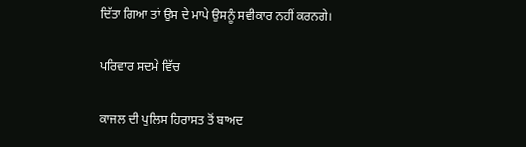ਦਿੱਤਾ ਗਿਆ ਤਾਂ ਉਸ ਦੇ ਮਾਪੇ ਉਸਨੂੰ ਸਵੀਕਾਰ ਨਹੀਂ ਕਰਨਗੇ।

ਪਰਿਵਾਰ ਸਦਮੇ ਵਿੱਚ

ਕਾਜਲ ਦੀ ਪੁਲਿਸ ਹਿਰਾਸਤ ਤੋਂ ਬਾਅਦ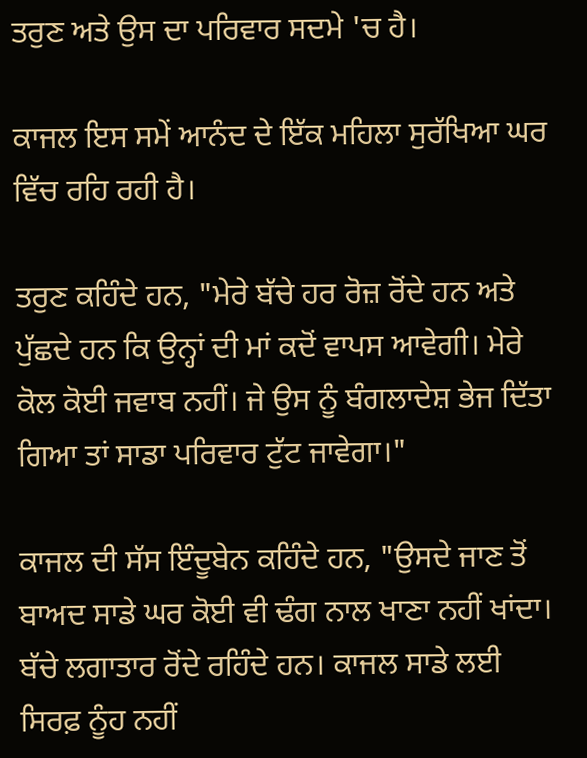ਤਰੁਣ ਅਤੇ ਉਸ ਦਾ ਪਰਿਵਾਰ ਸਦਮੇ 'ਚ ਹੈ।

ਕਾਜਲ ਇਸ ਸਮੇਂ ਆਨੰਦ ਦੇ ਇੱਕ ਮਹਿਲਾ ਸੁਰੱਖਿਆ ਘਰ ਵਿੱਚ ਰਹਿ ਰਹੀ ਹੈ।

ਤਰੁਣ ਕਹਿੰਦੇ ਹਨ, "ਮੇਰੇ ਬੱਚੇ ਹਰ ਰੋਜ਼ ਰੋਂਦੇ ਹਨ ਅਤੇ ਪੁੱਛਦੇ ਹਨ ਕਿ ਉਨ੍ਹਾਂ ਦੀ ਮਾਂ ਕਦੋਂ ਵਾਪਸ ਆਵੇਗੀ। ਮੇਰੇ ਕੋਲ ਕੋਈ ਜਵਾਬ ਨਹੀਂ। ਜੇ ਉਸ ਨੂੰ ਬੰਗਲਾਦੇਸ਼ ਭੇਜ ਦਿੱਤਾ ਗਿਆ ਤਾਂ ਸਾਡਾ ਪਰਿਵਾਰ ਟੁੱਟ ਜਾਵੇਗਾ।"

ਕਾਜਲ ਦੀ ਸੱਸ ਇੰਦੂਬੇਨ ਕਹਿੰਦੇ ਹਨ, "ਉਸਦੇ ਜਾਣ ਤੋਂ ਬਾਅਦ ਸਾਡੇ ਘਰ ਕੋਈ ਵੀ ਢੰਗ ਨਾਲ ਖਾਣਾ ਨਹੀਂ ਖਾਂਦਾ। ਬੱਚੇ ਲਗਾਤਾਰ ਰੋਂਦੇ ਰਹਿੰਦੇ ਹਨ। ਕਾਜਲ ਸਾਡੇ ਲਈ ਸਿਰਫ਼ ਨੂੰਹ ਨਹੀਂ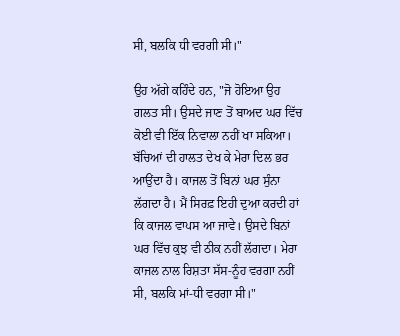ਸੀ, ਬਲਕਿ ਧੀ ਵਰਗੀ ਸੀ।"

ਉਹ ਅੱਗੇ ਕਹਿੰਦੇ ਹਨ, "ਜੋ ਹੋਇਆ ਉਹ ਗਲਤ ਸੀ। ਉਸਦੇ ਜਾਣ ਤੋਂ ਬਾਅਦ ਘਰ ਵਿੱਚ ਕੋਈ ਵੀ ਇੱਕ ਨਿਵਾਲਾ ਨਹੀਂ ਖਾ ਸਕਿਆ। ਬੱਚਿਆਂ ਦੀ ਹਾਲਤ ਦੇਖ ਕੇ ਮੇਰਾ ਦਿਲ ਭਰ ਆਉਂਦਾ ਹੈ। ਕਾਜਲ ਤੋਂ ਬਿਨਾਂ ਘਰ ਸੁੰਨਾ ਲੱਗਦਾ ਹੈ। ਮੈਂ ਸਿਰਫ਼ ਇਹੀ ਦੁਆ ਕਰਦੀ ਹਾਂ ਕਿ ਕਾਜਲ ਵਾਪਸ ਆ ਜਾਵੇ। ਉਸਦੇ ਬਿਨਾਂ ਘਰ ਵਿੱਚ ਕੁਝ ਵੀ ਠੀਕ ਨਹੀਂ ਲੱਗਦਾ। ਮੇਰਾ ਕਾਜਲ ਨਾਲ ਰਿਸ਼ਤਾ ਸੱਸ-ਨੂੰਹ ਵਰਗਾ ਨਹੀਂ ਸੀ, ਬਲਕਿ ਮਾਂ-ਧੀ ਵਰਗਾ ਸੀ।"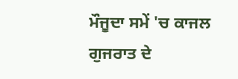ਮੌਜੂਦਾ ਸਮੇਂ 'ਚ ਕਾਜਲ ਗੁਜਰਾਤ ਦੇ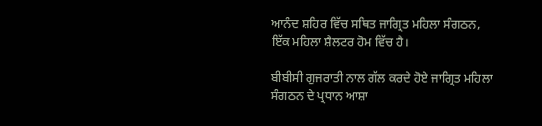ਆਨੰਦ ਸ਼ਹਿਰ ਵਿੱਚ ਸਥਿਤ ਜਾਗ੍ਰਿਤ ਮਹਿਲਾ ਸੰਗਠਨ, ਇੱਕ ਮਹਿਲਾ ਸ਼ੈਲਟਰ ਹੋਮ ਵਿੱਚ ਹੈ।

ਬੀਬੀਸੀ ਗੁਜਰਾਤੀ ਨਾਲ ਗੱਲ ਕਰਦੇ ਹੋਏ ਜਾਗ੍ਰਿਤ ਮਹਿਲਾ ਸੰਗਠਨ ਦੇ ਪ੍ਰਧਾਨ ਆਸ਼ਾ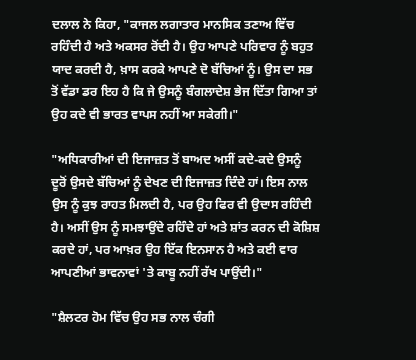ਦਲਾਲ ਨੇ ਕਿਹਾ, "ਕਾਜਲ ਲਗਾਤਾਰ ਮਾਨਸਿਕ ਤਣਾਅ ਵਿੱਚ ਰਹਿੰਦੀ ਹੈ ਅਤੇ ਅਕਸਰ ਰੋਂਦੀ ਹੈ। ਉਹ ਆਪਣੇ ਪਰਿਵਾਰ ਨੂੰ ਬਹੁਤ ਯਾਦ ਕਰਦੀ ਹੈ, ਖ਼ਾਸ ਕਰਕੇ ਆਪਣੇ ਦੋ ਬੱਚਿਆਂ ਨੂੰ। ਉਸ ਦਾ ਸਭ ਤੋਂ ਵੱਡਾ ਡਰ ਇਹ ਹੈ ਕਿ ਜੇ ਉਸਨੂੰ ਬੰਗਲਾਦੇਸ਼ ਭੇਜ ਦਿੱਤਾ ਗਿਆ ਤਾਂ ਉਹ ਕਦੇ ਵੀ ਭਾਰਤ ਵਾਪਸ ਨਹੀਂ ਆ ਸਕੇਗੀ।"

"ਅਧਿਕਾਰੀਆਂ ਦੀ ਇਜਾਜ਼ਤ ਤੋਂ ਬਾਅਦ ਅਸੀਂ ਕਦੇ-ਕਦੇ ਉਸਨੂੰ ਦੂਰੋਂ ਉਸਦੇ ਬੱਚਿਆਂ ਨੂੰ ਦੇਖਣ ਦੀ ਇਜਾਜ਼ਤ ਦਿੰਦੇ ਹਾਂ। ਇਸ ਨਾਲ ਉਸ ਨੂੰ ਕੁਝ ਰਾਹਤ ਮਿਲਦੀ ਹੈ, ਪਰ ਉਹ ਫਿਰ ਵੀ ਉਦਾਸ ਰਹਿੰਦੀ ਹੈ। ਅਸੀਂ ਉਸ ਨੂੰ ਸਮਝਾਉਂਦੇ ਰਹਿੰਦੇ ਹਾਂ ਅਤੇ ਸ਼ਾਂਤ ਕਰਨ ਦੀ ਕੋਸ਼ਿਸ਼ ਕਰਦੇ ਹਾਂ, ਪਰ ਆਖ਼ਰ ਉਹ ਇੱਕ ਇਨਸਾਨ ਹੈ ਅਤੇ ਕਈ ਵਾਰ ਆਪਣੀਆਂ ਭਾਵਨਾਵਾਂ 'ਤੇ ਕਾਬੂ ਨਹੀਂ ਰੱਖ ਪਾਉਂਦੀ।"

"ਸ਼ੈਲਟਰ ਹੋਮ ਵਿੱਚ ਉਹ ਸਭ ਨਾਲ ਚੰਗੀ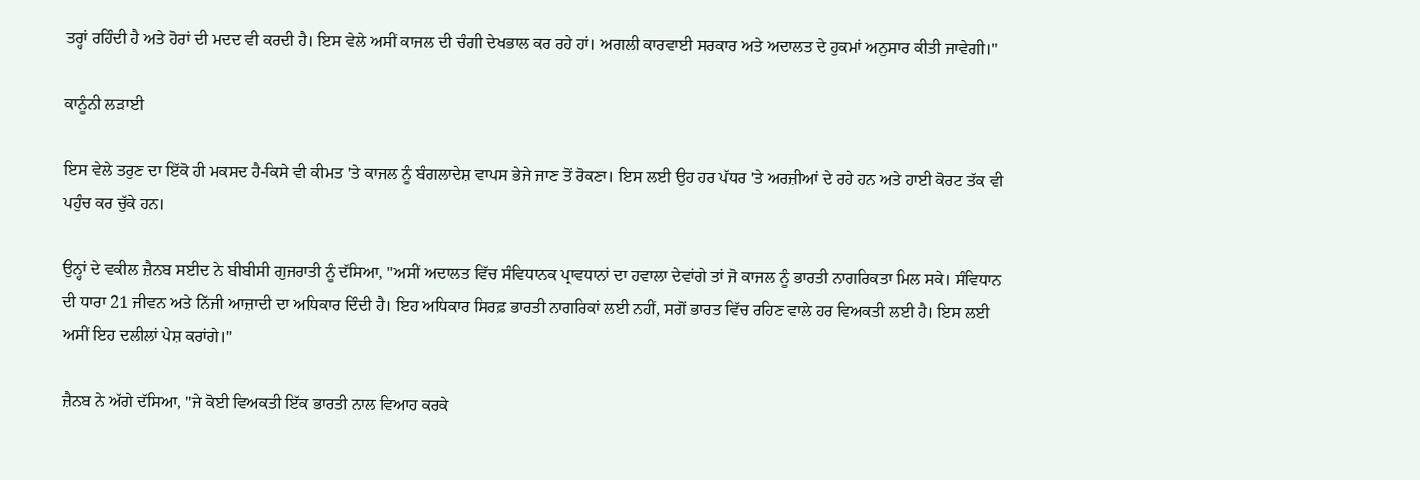ਤਰ੍ਹਾਂ ਰਹਿੰਦੀ ਹੈ ਅਤੇ ਹੋਰਾਂ ਦੀ ਮਦਦ ਵੀ ਕਰਦੀ ਹੈ। ਇਸ ਵੇਲੇ ਅਸੀਂ ਕਾਜਲ ਦੀ ਚੰਗੀ ਦੇਖਭਾਲ ਕਰ ਰਹੇ ਹਾਂ। ਅਗਲੀ ਕਾਰਵਾਈ ਸਰਕਾਰ ਅਤੇ ਅਦਾਲਤ ਦੇ ਹੁਕਮਾਂ ਅਨੁਸਾਰ ਕੀਤੀ ਜਾਵੇਗੀ।"

ਕਾਨੂੰਨੀ ਲੜਾਈ

ਇਸ ਵੇਲੇ ਤਰੁਣ ਦਾ ਇੱਕੋ ਹੀ ਮਕਸਦ ਹੈ-ਕਿਸੇ ਵੀ ਕੀਮਤ 'ਤੇ ਕਾਜਲ ਨੂੰ ਬੰਗਲਾਦੇਸ਼ ਵਾਪਸ ਭੇਜੇ ਜਾਣ ਤੋਂ ਰੋਕਣਾ। ਇਸ ਲਈ ਉਹ ਹਰ ਪੱਧਰ 'ਤੇ ਅਰਜ਼ੀਆਂ ਦੇ ਰਹੇ ਹਨ ਅਤੇ ਹਾਈ ਕੋਰਟ ਤੱਕ ਵੀ ਪਹੁੰਚ ਕਰ ਚੁੱਕੇ ਹਨ।

ਉਨ੍ਹਾਂ ਦੇ ਵਕੀਲ ਜ਼ੈਨਬ ਸਈਦ ਨੇ ਬੀਬੀਸੀ ਗੁਜਰਾਤੀ ਨੂੰ ਦੱਸਿਆ, "ਅਸੀਂ ਅਦਾਲਤ ਵਿੱਚ ਸੰਵਿਧਾਨਕ ਪ੍ਰਾਵਧਾਨਾਂ ਦਾ ਹਵਾਲਾ ਦੇਵਾਂਗੇ ਤਾਂ ਜੋ ਕਾਜਲ ਨੂੰ ਭਾਰਤੀ ਨਾਗਰਿਕਤਾ ਮਿਲ ਸਕੇ। ਸੰਵਿਧਾਨ ਦੀ ਧਾਰਾ 21 ਜੀਵਨ ਅਤੇ ਨਿੱਜੀ ਆਜ਼ਾਦੀ ਦਾ ਅਧਿਕਾਰ ਦਿੰਦੀ ਹੈ। ਇਹ ਅਧਿਕਾਰ ਸਿਰਫ਼ ਭਾਰਤੀ ਨਾਗਰਿਕਾਂ ਲਈ ਨਹੀਂ, ਸਗੋਂ ਭਾਰਤ ਵਿੱਚ ਰਹਿਣ ਵਾਲੇ ਹਰ ਵਿਅਕਤੀ ਲਈ ਹੈ। ਇਸ ਲਈ ਅਸੀਂ ਇਹ ਦਲੀਲਾਂ ਪੇਸ਼ ਕਰਾਂਗੇ।"

ਜ਼ੈਨਬ ਨੇ ਅੱਗੇ ਦੱਸਿਆ, "ਜੇ ਕੋਈ ਵਿਅਕਤੀ ਇੱਕ ਭਾਰਤੀ ਨਾਲ ਵਿਆਹ ਕਰਕੇ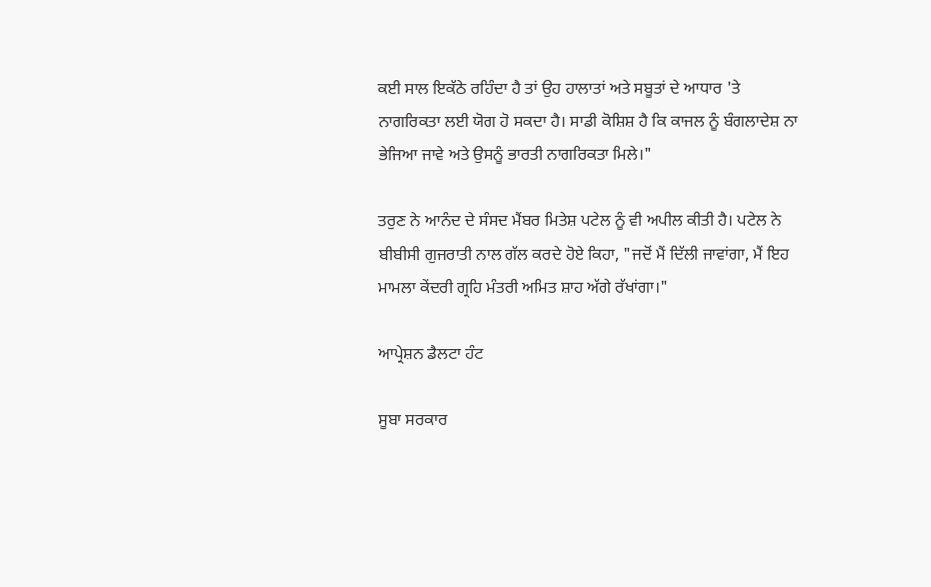ਕਈ ਸਾਲ ਇਕੱਠੇ ਰਹਿੰਦਾ ਹੈ ਤਾਂ ਉਹ ਹਾਲਾਤਾਂ ਅਤੇ ਸਬੂਤਾਂ ਦੇ ਆਧਾਰ 'ਤੇ ਨਾਗਰਿਕਤਾ ਲਈ ਯੋਗ ਹੋ ਸਕਦਾ ਹੈ। ਸਾਡੀ ਕੋਸ਼ਿਸ਼ ਹੈ ਕਿ ਕਾਜਲ ਨੂੰ ਬੰਗਲਾਦੇਸ਼ ਨਾ ਭੇਜਿਆ ਜਾਵੇ ਅਤੇ ਉਸਨੂੰ ਭਾਰਤੀ ਨਾਗਰਿਕਤਾ ਮਿਲੇ।"

ਤਰੁਣ ਨੇ ਆਨੰਦ ਦੇ ਸੰਸਦ ਮੈਂਬਰ ਮਿਤੇਸ਼ ਪਟੇਲ ਨੂੰ ਵੀ ਅਪੀਲ ਕੀਤੀ ਹੈ। ਪਟੇਲ ਨੇ ਬੀਬੀਸੀ ਗੁਜਰਾਤੀ ਨਾਲ ਗੱਲ ਕਰਦੇ ਹੋਏ ਕਿਹਾ, "ਜਦੋਂ ਮੈਂ ਦਿੱਲੀ ਜਾਵਾਂਗਾ, ਮੈਂ ਇਹ ਮਾਮਲਾ ਕੇਂਦਰੀ ਗ੍ਰਹਿ ਮੰਤਰੀ ਅਮਿਤ ਸ਼ਾਹ ਅੱਗੇ ਰੱਖਾਂਗਾ।"

ਆਪ੍ਰੇਸ਼ਨ ਡੈਲਟਾ ਹੰਟ

ਸੂਬਾ ਸਰਕਾਰ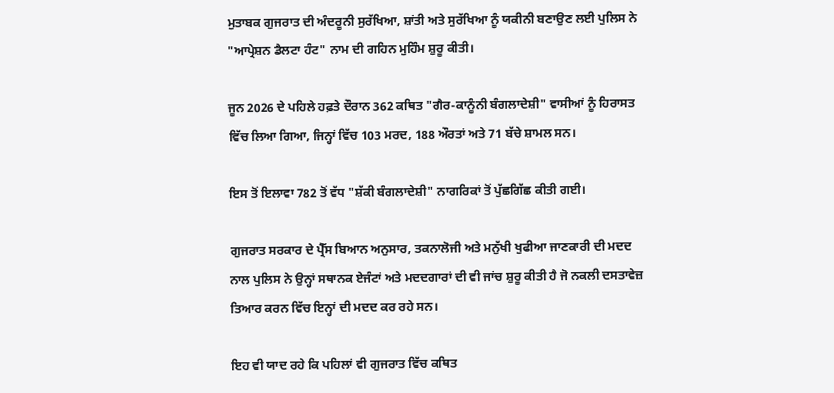ਮੁਤਾਬਕ ਗੁਜਰਾਤ ਦੀ ਅੰਦਰੂਨੀ ਸੁਰੱਖਿਆ, ਸ਼ਾਂਤੀ ਅਤੇ ਸੁਰੱਖਿਆ ਨੂੰ ਯਕੀਨੀ ਬਣਾਉਣ ਲਈ ਪੁਲਿਸ ਨੇ "ਆਪ੍ਰੇਸ਼ਨ ਡੈਲਟਾ ਹੰਟ" ਨਾਮ ਦੀ ਗਹਿਨ ਮੁਹਿੰਮ ਸ਼ੁਰੂ ਕੀਤੀ।

ਜੂਨ 2026 ਦੇ ਪਹਿਲੇ ਹਫ਼ਤੇ ਦੌਰਾਨ 362 ਕਥਿਤ "ਗੈਰ-ਕਾਨੂੰਨੀ ਬੰਗਲਾਦੇਸ਼ੀ" ਵਾਸੀਆਂ ਨੂੰ ਹਿਰਾਸਤ ਵਿੱਚ ਲਿਆ ਗਿਆ, ਜਿਨ੍ਹਾਂ ਵਿੱਚ 103 ਮਰਦ, 188 ਔਰਤਾਂ ਅਤੇ 71 ਬੱਚੇ ਸ਼ਾਮਲ ਸਨ।

ਇਸ ਤੋਂ ਇਲਾਵਾ 782 ਤੋਂ ਵੱਧ "ਸ਼ੱਕੀ ਬੰਗਲਾਦੇਸ਼ੀ" ਨਾਗਰਿਕਾਂ ਤੋਂ ਪੁੱਛਗਿੱਛ ਕੀਤੀ ਗਈ।

ਗੁਜਰਾਤ ਸਰਕਾਰ ਦੇ ਪ੍ਰੈੱਸ ਬਿਆਨ ਅਨੁਸਾਰ, ਤਕਨਾਲੋਜੀ ਅਤੇ ਮਨੁੱਖੀ ਖੁਫੀਆ ਜਾਣਕਾਰੀ ਦੀ ਮਦਦ ਨਾਲ ਪੁਲਿਸ ਨੇ ਉਨ੍ਹਾਂ ਸਥਾਨਕ ਏਜੰਟਾਂ ਅਤੇ ਮਦਦਗਾਰਾਂ ਦੀ ਵੀ ਜਾਂਚ ਸ਼ੁਰੂ ਕੀਤੀ ਹੈ ਜੋ ਨਕਲੀ ਦਸਤਾਵੇਜ਼ ਤਿਆਰ ਕਰਨ ਵਿੱਚ ਇਨ੍ਹਾਂ ਦੀ ਮਦਦ ਕਰ ਰਹੇ ਸਨ।

ਇਹ ਵੀ ਯਾਦ ਰਹੇ ਕਿ ਪਹਿਲਾਂ ਵੀ ਗੁਜਰਾਤ ਵਿੱਚ ਕਥਿਤ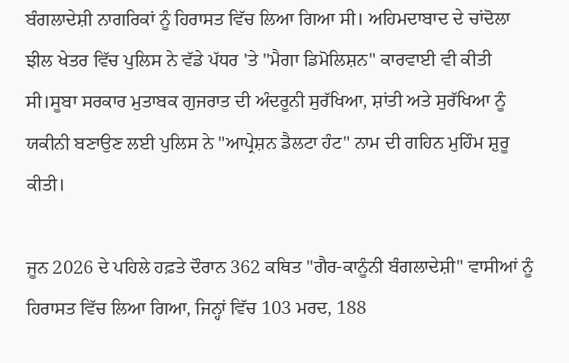ਬੰਗਲਾਦੇਸ਼ੀ ਨਾਗਰਿਕਾਂ ਨੂੰ ਹਿਰਾਸਤ ਵਿੱਚ ਲਿਆ ਗਿਆ ਸੀ। ਅਹਿਮਦਾਬਾਦ ਦੇ ਚਾਂਦੋਲਾ ਝੀਲ ਖੇਤਰ ਵਿੱਚ ਪੁਲਿਸ ਨੇ ਵੱਡੇ ਪੱਧਰ 'ਤੇ "ਮੈਗਾ ਡਿਮੋਲਿਸ਼ਨ" ਕਾਰਵਾਈ ਵੀ ਕੀਤੀ ਸੀ।ਸੂਬਾ ਸਰਕਾਰ ਮੁਤਾਬਕ ਗੁਜਰਾਤ ਦੀ ਅੰਦਰੂਨੀ ਸੁਰੱਖਿਆ, ਸ਼ਾਂਤੀ ਅਤੇ ਸੁਰੱਖਿਆ ਨੂੰ ਯਕੀਨੀ ਬਣਾਉਣ ਲਈ ਪੁਲਿਸ ਨੇ "ਆਪ੍ਰੇਸ਼ਨ ਡੈਲਟਾ ਹੰਟ" ਨਾਮ ਦੀ ਗਹਿਨ ਮੁਹਿੰਮ ਸ਼ੁਰੂ ਕੀਤੀ।

ਜੂਨ 2026 ਦੇ ਪਹਿਲੇ ਹਫ਼ਤੇ ਦੌਰਾਨ 362 ਕਥਿਤ "ਗੈਰ-ਕਾਨੂੰਨੀ ਬੰਗਲਾਦੇਸ਼ੀ" ਵਾਸੀਆਂ ਨੂੰ ਹਿਰਾਸਤ ਵਿੱਚ ਲਿਆ ਗਿਆ, ਜਿਨ੍ਹਾਂ ਵਿੱਚ 103 ਮਰਦ, 188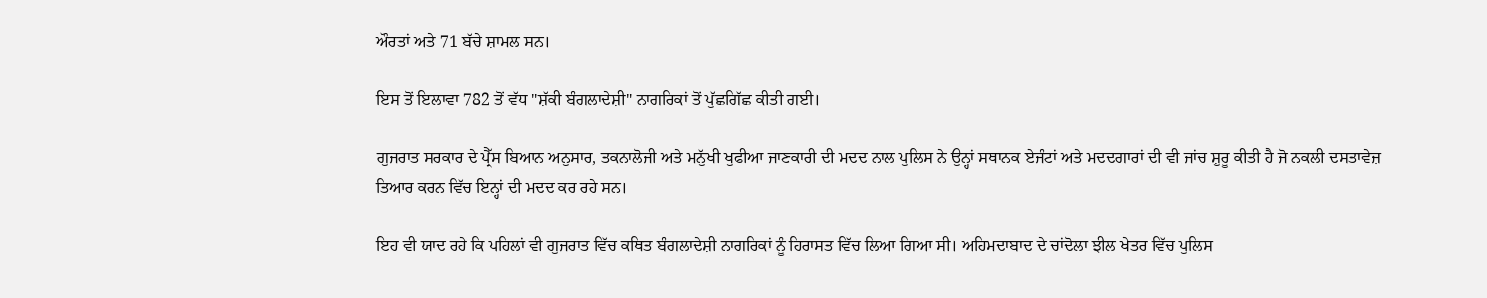ਔਰਤਾਂ ਅਤੇ 71 ਬੱਚੇ ਸ਼ਾਮਲ ਸਨ।

ਇਸ ਤੋਂ ਇਲਾਵਾ 782 ਤੋਂ ਵੱਧ "ਸ਼ੱਕੀ ਬੰਗਲਾਦੇਸ਼ੀ" ਨਾਗਰਿਕਾਂ ਤੋਂ ਪੁੱਛਗਿੱਛ ਕੀਤੀ ਗਈ।

ਗੁਜਰਾਤ ਸਰਕਾਰ ਦੇ ਪ੍ਰੈੱਸ ਬਿਆਨ ਅਨੁਸਾਰ, ਤਕਨਾਲੋਜੀ ਅਤੇ ਮਨੁੱਖੀ ਖੁਫੀਆ ਜਾਣਕਾਰੀ ਦੀ ਮਦਦ ਨਾਲ ਪੁਲਿਸ ਨੇ ਉਨ੍ਹਾਂ ਸਥਾਨਕ ਏਜੰਟਾਂ ਅਤੇ ਮਦਦਗਾਰਾਂ ਦੀ ਵੀ ਜਾਂਚ ਸ਼ੁਰੂ ਕੀਤੀ ਹੈ ਜੋ ਨਕਲੀ ਦਸਤਾਵੇਜ਼ ਤਿਆਰ ਕਰਨ ਵਿੱਚ ਇਨ੍ਹਾਂ ਦੀ ਮਦਦ ਕਰ ਰਹੇ ਸਨ।

ਇਹ ਵੀ ਯਾਦ ਰਹੇ ਕਿ ਪਹਿਲਾਂ ਵੀ ਗੁਜਰਾਤ ਵਿੱਚ ਕਥਿਤ ਬੰਗਲਾਦੇਸ਼ੀ ਨਾਗਰਿਕਾਂ ਨੂੰ ਹਿਰਾਸਤ ਵਿੱਚ ਲਿਆ ਗਿਆ ਸੀ। ਅਹਿਮਦਾਬਾਦ ਦੇ ਚਾਂਦੋਲਾ ਝੀਲ ਖੇਤਰ ਵਿੱਚ ਪੁਲਿਸ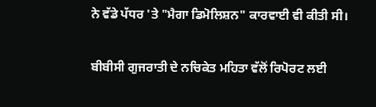ਨੇ ਵੱਡੇ ਪੱਧਰ 'ਤੇ "ਮੈਗਾ ਡਿਮੋਲਿਸ਼ਨ" ਕਾਰਵਾਈ ਵੀ ਕੀਤੀ ਸੀ।

ਬੀਬੀਸੀ ਗੁਜਰਾਤੀ ਦੇ ਨਚਿਕੇਤ ਮਹਿਤਾ ਵੱਲੋਂ ਰਿਪੋਰਟ ਲਈ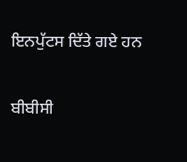ਇਨਪੁੱਟਸ ਦਿੱਤੇ ਗਏ ਹਨ

ਬੀਬੀਸੀ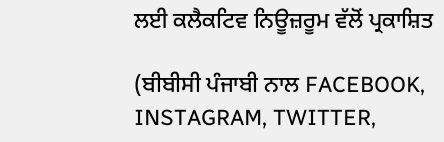ਲਈ ਕਲੈਕਟਿਵ ਨਿਊਜ਼ਰੂਮ ਵੱਲੋਂ ਪ੍ਰਕਾਸ਼ਿਤ

(ਬੀਬੀਸੀ ਪੰਜਾਬੀ ਨਾਲ FACEBOOK, INSTAGRAM, TWITTER,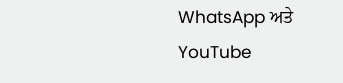WhatsApp ਅਤੇ YouTube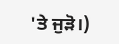'ਤੇ ਜੁੜੋ।)